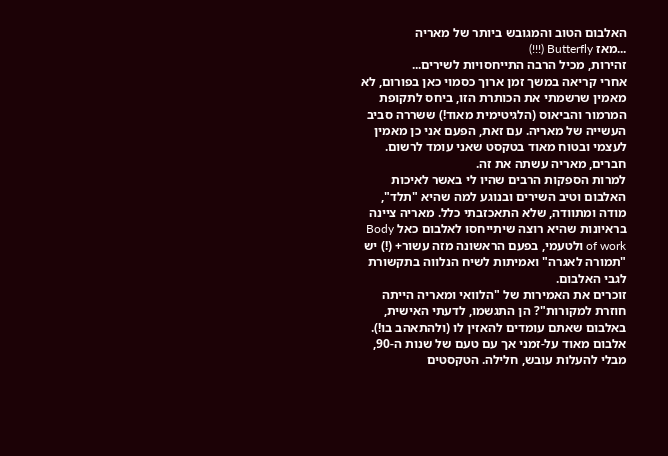האלבום הטוב והמגובש ביותר של מאריה
...מאז Butterfly (!!!)
זהירות, מכיל הרבה התייחסויות לשירים...
אחרי קריאה במשך זמן ארוך כסמוי כאן בפורום, לא מאמין שרשמתי את הכותרת הזו, ביחס לתקופת המרמור והביאוס (הלגיטימית מאוד!) ששררה סביב העשייה של מאריה. עם זאת, הפעם אני כן מאמין לעצמי ובטוח מאוד בטקסט שאני עומד לרשום.
חברים, מאריה עשתה את זה.
למרות הספקות הרבים שהיו לי באשר לאיכות האלבום וטיב השירים ובנוגע למה שהיא "תלד", מודה ומתוודה, שלא התאכזבתי כלל. מאריה ציינה בראיונות שהיא רוצה שיתייחסו לאלבום כאל Body of work ולטעמי, בפעם הראשונה מזה עשור+ (!) יש "תמורה לאגרה" ואמיתות לשיח הנלווה בתקשורת לגבי האלבום.
זוכרים את האמירות של "הלוואי ומאריה הייתה חוזרת למקורות"? הן התגשמו, לדעתי האישית, באלבום שאתם עומדים להאזין לו (ולהתאהב בו!). אלבום מאוד על-זמני אך עם טעם של שנות ה-90, מבלי להעלות עובש, חלילה. הטקסטים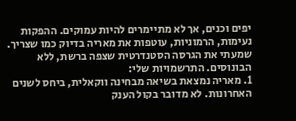יפים וכנים, אך לא מתיימרים להיות עמוקים. ההפקות נעימות, הרמוניות, עוטפות את מאריה בדיוק כמו שצריך.
שמעתי את הגרסה הסטנדרטית שצפה ברשת, ללא הבונוסים. התרשמויות שלי:
1. מאריה נמצאת בשיאה מבחינה ווקאלית, ביחס לשנים האחרונות. לא מדובר בקול הענק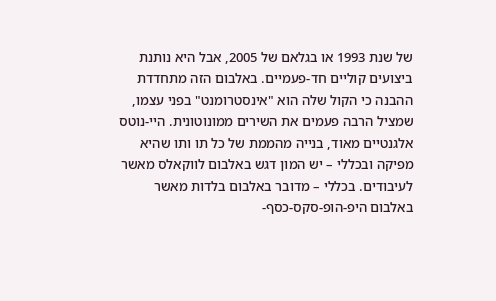של שנת 1993 או בגלאם של 2005, אבל היא נותנת ביצועים קוליים חד-פעמיים. באלבום הזה מתחדדת ההבנה כי הקול שלה הוא "אינסטרומנט" בפני עצמו, שמציל הרבה פעמים את השירים ממונוטונית. היי-נוטס אלגנטיים מאוד, בנייה מהממת של כל תו ותו שהיא מפיקה ובכללי – יש המון דגש באלבום לווקאלס מאשר לעיבודים. בכללי – מדובר באלבום בלדות מאשר באלבום היפ-הופ-סקס-כסף-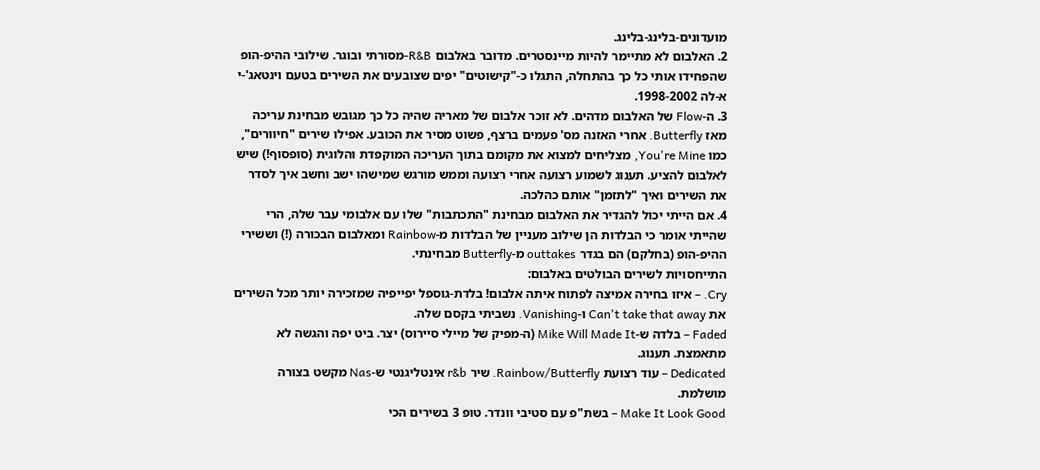מועדונים-בלינג-בלינג.
2. האלבום לא מתיימר להיות מיינסטרים. מדובר באלבום R&B-מסורתי ובוגר. שילובי ההיפ-הופ שהפחידו אותי כל כך בהתחלה, התגלו כ-"קישוטים" יפים שצובעים את השירים בטעם וינטאג'-י א-לה 1998-2002.
3. ה-Flow של האלבום מדהים. לא זוכר אלבום של מאריה שהיה כל כך מגובש מבחינת עריכה מאז Butterfly. אחרי האזנה מס' פעמים ברצף, פשוט מסיר את הכובע. אפילו שירים "חיוורים", כמו You're Mine, מצליחים למצוא את מקומם בתוך העריכה המוקפדת והלוגית (סופסוף!) שיש לאלבום להציע. תענוג לשמוע רצועה אחרי רצועה וממש מורגש שמישהו ישב וחשב איך לסדר את השירים ואיך "לתזמן" אותם כהלכה.
4. אם הייתי יכול להגדיר את האלבום מבחינת "התכתבות" שלו עם אלבומי עבר שלה, הרי שהייתי אומר כי הבלדות הן שילוב מעניין של הבלדות מ-Rainbow ומאלבום הבכורה (!) וששירי ההיפ-הופ (בחלקם) הם בגדר outtakes מ-Butterfly מבחינתי.
התייחסויות לשירים הבולטים באלבום:
Cry. – איזו בחירה אמיצה לפתוח איתה אלבום! בלדת-גוספל יפייפיה שמזכירה יותר מכל השירים את Can't take that away ו-Vanishing. נשביתי בקסם שלה.
Faded – בלדה ש-Mike Will Made It (ה-מפיק של מיילי סיירוס) יצר. ביט יפה והגשה לא מתאמצת. תענוג.
Dedicated – עוד רצועת Rainbow/Butterfly. שיר r&b אינטליגנטי ש-Nas מקשט בצורה מושלמת.
Make It Look Good – בשת"פ עם סטיבי וונדר. טופ 3 בשירים הכי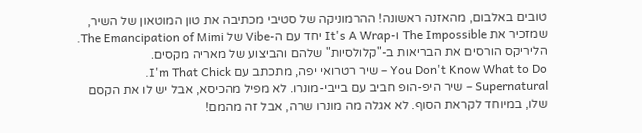טובים באלבום, מהאזנה ראשונה! ההרמוניקה של סטיבי מכתיבה את טון המוטאון של השיר, שמזכיר את The Impossible ו-It's A Wrap יחד עם ה-Vibe של The Emancipation of Mimi. הליריקס הורסים את הבריאות ב-"קלולסיות" שלהם והביצוע של מאריה מקסים.
You Don't Know What to Do – שיר רטרואי יפה, מתכתב עם I'm That Chick.
Supernatural – שיר היפ-הופ חביב עם בייבי-מונרו. לא מפיל מהכיסא, אבל יש לו את הקסם שלו, במיוחד לקראת הסוף. לא אגלה מה מונרו שרה, אבל זה מהמם!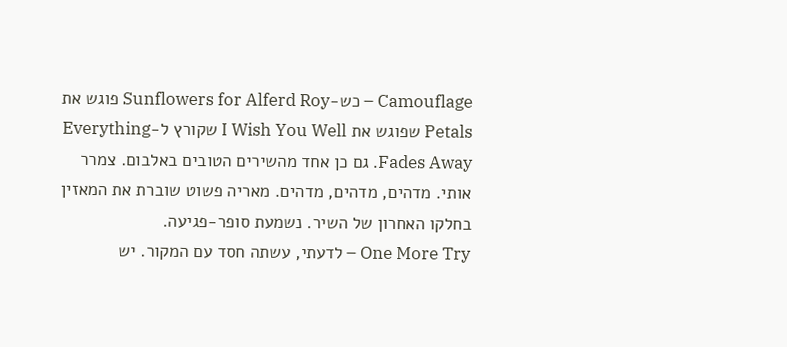Camouflage – כש-Sunflowers for Alferd Roy פוגש את Petals שפוגש את I Wish You Well שקורץ ל-Everything Fades Away. גם כן אחד מהשירים הטובים באלבום. צמרר אותי. מדהים, מדהים, מדהים. מאריה פשוט שוברת את המאזין בחלקו האחרון של השיר. נשמעת סופר-פגיעה.
One More Try – לדעתי, עשתה חסד עם המקור. יש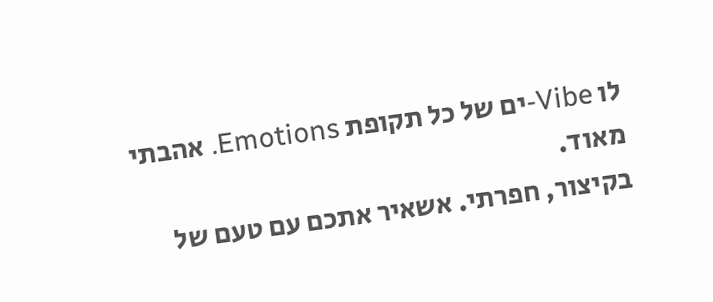לו Vibe-ים של כל תקופת Emotions. אהבתי מאוד.
בקיצור, חפרתי. אשאיר אתכם עם טעם של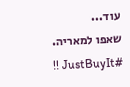עוד...
שאפו למאריה. #JustBuyIt !!